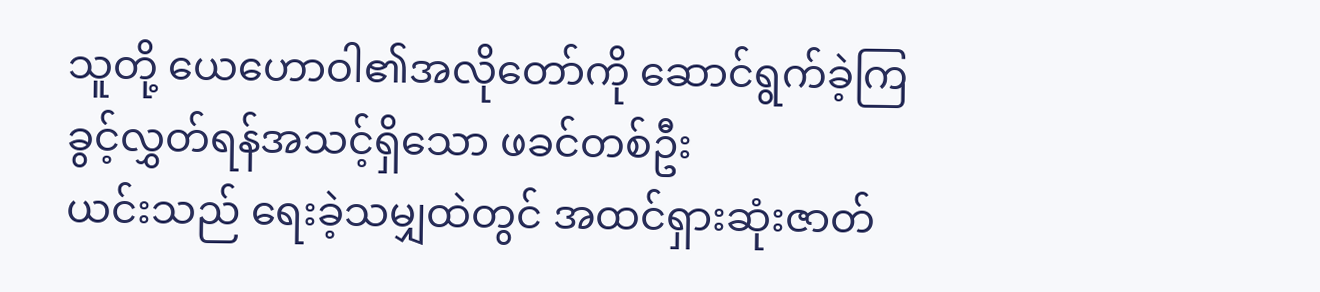သူတို့ ယေဟောဝါ၏အလိုတော်ကို ဆောင်ရွက်ခဲ့ကြ
ခွင့်လွှတ်ရန်အသင့်ရှိသော ဖခင်တစ်ဦး
ယင်းသည် ရေးခဲ့သမျှထဲတွင် အထင်ရှားဆုံးဇာတ်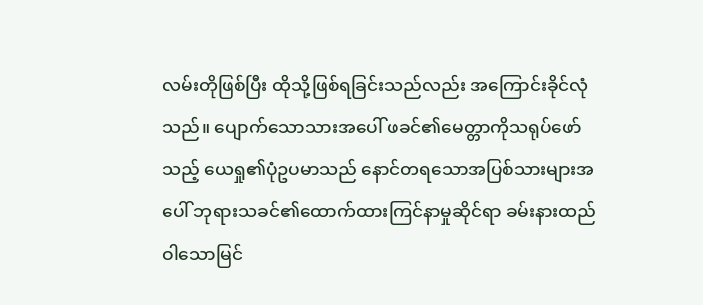လမ်းတိုဖြစ်ပြီး ထိုသို့ဖြစ်ရခြင်းသည်လည်း အကြောင်းခိုင်လုံသည်။ ပျောက်သောသားအပေါ် ဖခင်၏မေတ္တာကိုသရုပ်ဖော်သည့် ယေရှု၏ပုံဥပမာသည် နောင်တရသောအပြစ်သားများအပေါ် ဘုရားသခင်၏ထောက်ထားကြင်နာမှုဆိုင်ရာ ခမ်းနားထည်ဝါသောမြင်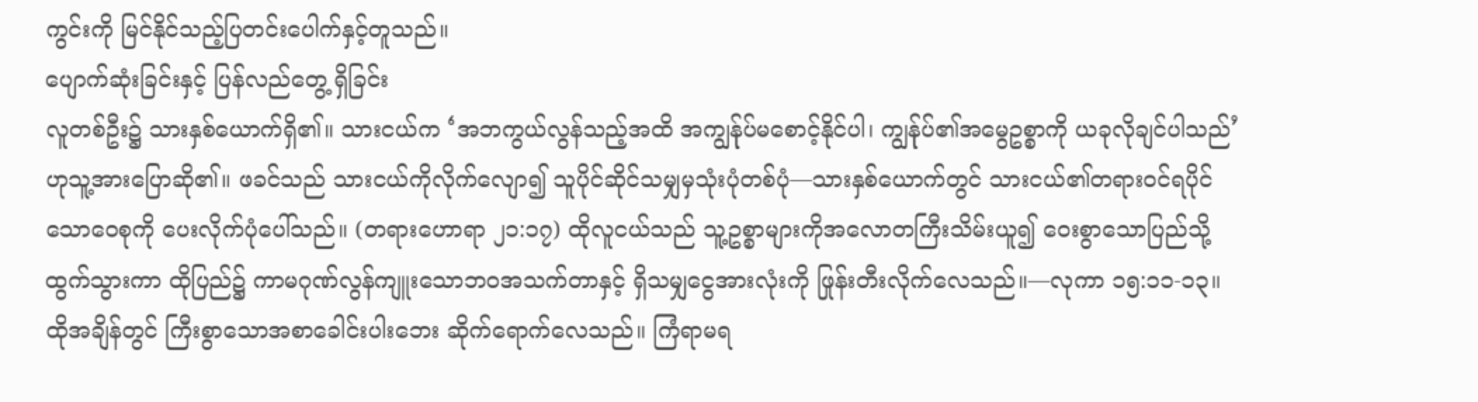ကွင်းကို မြင်နိုင်သည့်ပြတင်းပေါက်နှင့်တူသည်။
ပျောက်ဆုံးခြင်းနှင့် ပြန်လည်တွေ့ ရှိခြင်း
လူတစ်ဦး၌ သားနှစ်ယောက်ရှိ၏။ သားငယ်က ‘အဘကွယ်လွန်သည့်အထိ အကျွန်ုပ်မစောင့်နိုင်ပါ၊ ကျွန်ုပ်၏အမွေဥစ္စာကို ယခုလိုချင်ပါသည်’ ဟုသူ့အားပြောဆို၏။ ဖခင်သည် သားငယ်ကိုလိုက်လျော၍ သူပိုင်ဆိုင်သမျှမှသုံးပုံတစ်ပုံ—သားနှစ်ယောက်တွင် သားငယ်၏တရားဝင်ရပိုင်သောဝေစုကို ပေးလိုက်ပုံပေါ်သည်။ (တရားဟောရာ ၂၁:၁၇) ထိုလူငယ်သည် သူ့ဥစ္စာများကိုအလောတကြီးသိမ်းယူ၍ ဝေးစွာသောပြည်သို့ ထွက်သွားကာ ထိုပြည်၌ ကာမဂုဏ်လွန်ကျူးသောဘဝအသက်တာနှင့် ရှိသမျှငွေအားလုံးကို ဖြုန်းတီးလိုက်လေသည်။—လုကာ ၁၅:၁၁-၁၃။
ထိုအချိန်တွင် ကြီးစွာသောအစာခေါင်းပါးဘေး ဆိုက်ရောက်လေသည်။ ကြံရာမရ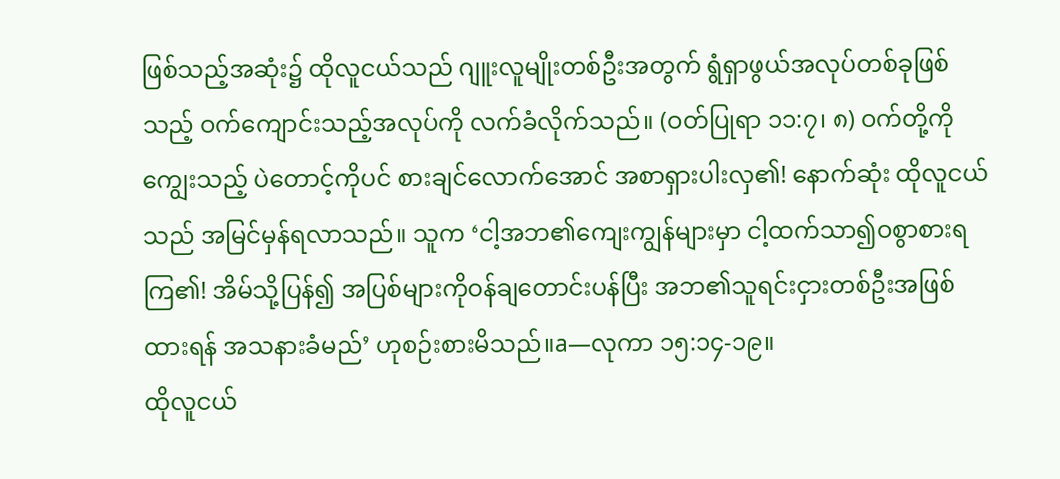ဖြစ်သည့်အဆုံး၌ ထိုလူငယ်သည် ဂျူးလူမျိုးတစ်ဦးအတွက် ရွံရှာဖွယ်အလုပ်တစ်ခုဖြစ်သည့် ဝက်ကျောင်းသည့်အလုပ်ကို လက်ခံလိုက်သည်။ (ဝတ်ပြုရာ ၁၁:၇၊ ၈) ဝက်တို့ကိုကျွေးသည့် ပဲတောင့်ကိုပင် စားချင်လောက်အောင် အစာရှားပါးလှ၏! နောက်ဆုံး ထိုလူငယ်သည် အမြင်မှန်ရလာသည်။ သူက ‘ငါ့အဘ၏ကျေးကျွန်များမှာ ငါ့ထက်သာ၍ဝစွာစားရကြ၏! အိမ်သို့ပြန်၍ အပြစ်များကိုဝန်ချတောင်းပန်ပြီး အဘ၏သူရင်းငှားတစ်ဦးအဖြစ်ထားရန် အသနားခံမည်’ ဟုစဉ်းစားမိသည်။a—လုကာ ၁၅:၁၄-၁၉။
ထိုလူငယ်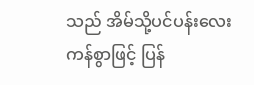သည် အိမ်သို့ပင်ပန်းလေးကန်စွာဖြင့် ပြန်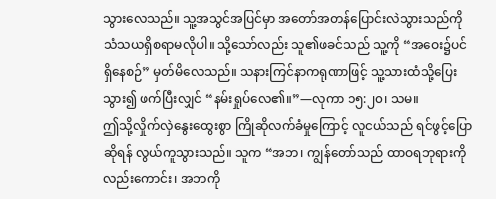သွားလေသည်။ သူ့အသွင်အပြင်မှာ အတော်အတန်ပြောင်းလဲသွားသည်ကို သံသယရှိစရာမလိုပါ။ သို့သော်လည်း သူ၏ဖခင်သည် သူ့ကို “အဝေး၌ပင်ရှိနေစဉ်” မှတ်မိလေသည်။ သနားကြင်နာကရုဏာဖြင့် သူ့သားထံသို့ပြေးသွား၍ ဖက်ပြီးလျှင် “နမ်းရှုပ်လေ၏။”—လုကာ ၁၅:၂၀၊ သမ။
ဤသို့လှိုက်လှဲနွေးထွေးစွာ ကြိုဆိုလက်ခံမှုကြောင့် လူငယ်သည် ရင်ဖွင့်ပြောဆိုရန် လွယ်ကူသွားသည်။ သူက “အဘ၊ ကျွန်တော်သည် ထာဝရဘုရားကိုလည်းကောင်း၊ အဘကို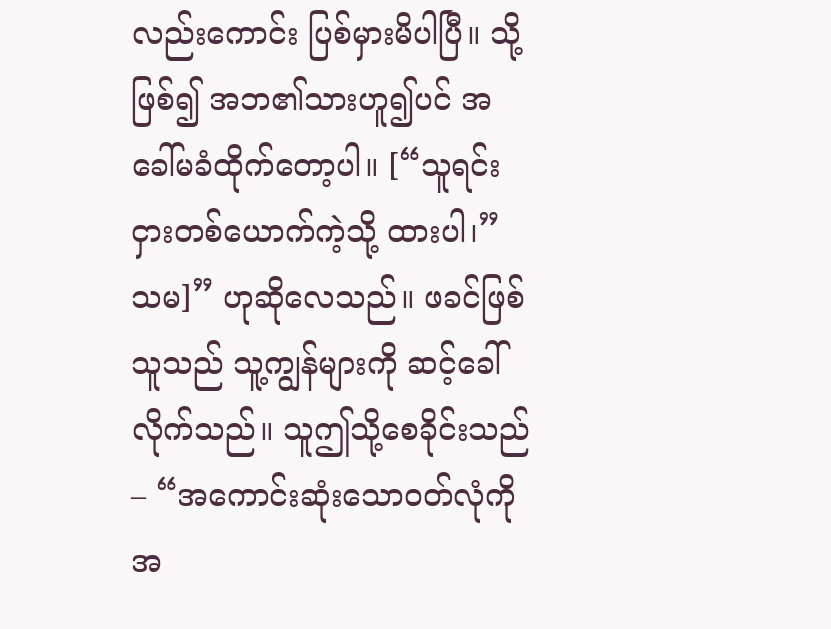လည်းကောင်း ပြစ်မှားမိပါပြီ။ သို့ဖြစ်၍ အဘ၏သားဟူ၍ပင် အခေါ်မခံထိုက်တော့ပါ။ [“သူရင်းငှားတစ်ယောက်ကဲ့သို့ ထားပါ၊” သမ]” ဟုဆိုလေသည်။ ဖခင်ဖြစ်သူသည် သူ့ကျွန်များကို ဆင့်ခေါ်လိုက်သည်။ သူဤသို့စေခိုင်းသည်– “အကောင်းဆုံးသောဝတ်လုံကို အ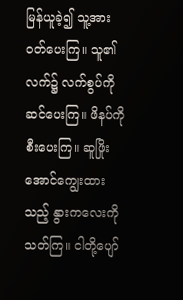မြန်ယူခဲ့၍ သူ့အားဝတ်ပေးကြ။ သူ၏လက်၌ လက်စွပ်ကိုဆင်ပေးကြ။ ဖိနပ်ကိုစီးပေးကြ။ ဆူဖြိုးအောင်ကျွေးထားသည့် နွားကလေးကိုသတ်ကြ။ ငါတို့ပျော်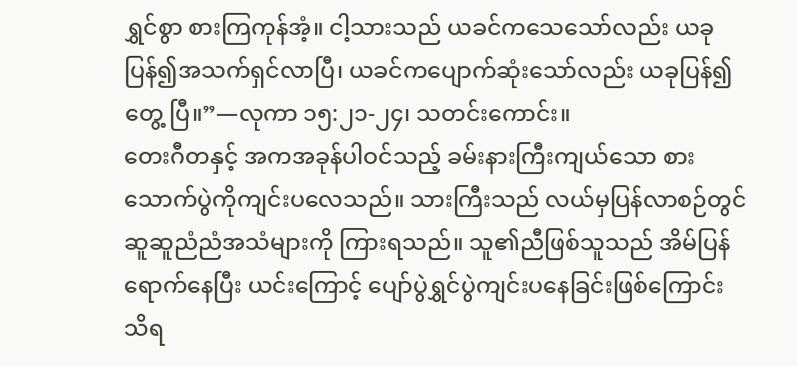ရွှင်စွာ စားကြကုန်အံ့။ ငါ့သားသည် ယခင်ကသေသော်လည်း ယခုပြန်၍အသက်ရှင်လာပြီ၊ ယခင်ကပျောက်ဆုံးသော်လည်း ယခုပြန်၍တွေ့ ပြီ။”—လုကာ ၁၅:၂၁-၂၄၊ သတင်းကောင်း။
တေးဂီတနှင့် အကအခုန်ပါဝင်သည့် ခမ်းနားကြီးကျယ်သော စားသောက်ပွဲကိုကျင်းပလေသည်။ သားကြီးသည် လယ်မှပြန်လာစဉ်တွင် ဆူဆူညံညံအသံများကို ကြားရသည်။ သူ၏ညီဖြစ်သူသည် အိမ်ပြန်ရောက်နေပြီး ယင်းကြောင့် ပျော်ပွဲရွှင်ပွဲကျင်းပနေခြင်းဖြစ်ကြောင်း သိရ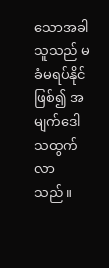သောအခါ သူသည် မခံမရပ်နိုင်ဖြစ်၍ အမျက်ဒေါသထွက်လာသည်။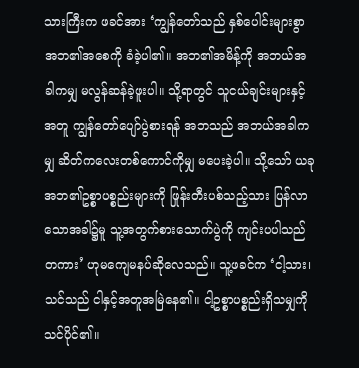သားကြီးက ဖခင်အား ‘ကျွန်တော်သည် နှစ်ပေါင်းများစွာ အဘ၏အစေကို ခံခဲ့ပါ၏။ အဘ၏အမိန့်ကို အဘယ်အခါကမျှ မလွန်ဆန်ခဲ့ဖူးပါ။ သို့ရာတွင် သူငယ်ချင်းများနှင့်အတူ ကျွန်တော်ပျော်ပွဲစားရန် အဘသည် အဘယ်အခါကမျှ ဆိတ်ကလေးတစ်ကောင်ကိုမျှ မပေးခဲ့ပါ။ သို့သော် ယခုအဘ၏ဥစ္စာပစ္စည်းများကို ဖြုန်းတီးပစ်သည့်သား ပြန်လာသောအခါ၌မူ သူ့အတွက်စားသောက်ပွဲကို ကျင်းပပါသည်တကား’ ဟုမကျေမနပ်ဆိုလေသည်။ သူ့ဖခင်က ‘ငါ့သား၊ သင်သည် ငါနှင့်အတူအမြဲနေ၏။ ငါ့ဥစ္စာပစ္စည်းရှိသမျှကို သင်ပိုင်၏။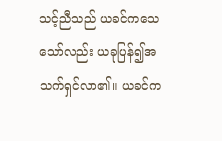သင့်ညီသည် ယခင်ကသေသော်လည်း ယခုပြန်၍အသက်ရှင်လာ၏။ ယခင်က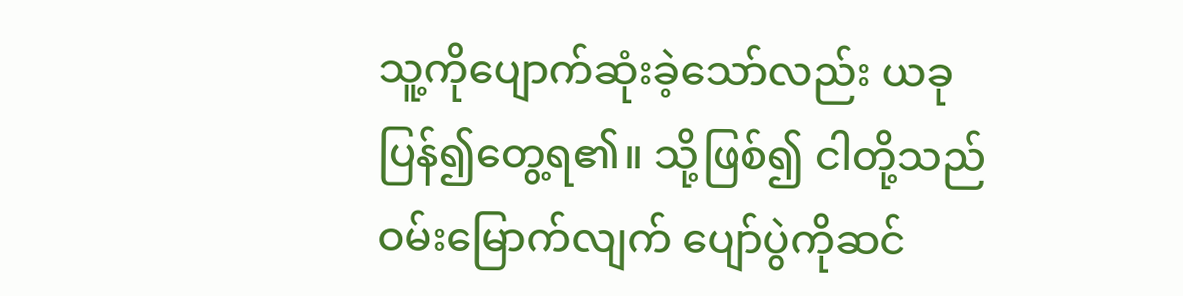သူ့ကိုပျောက်ဆုံးခဲ့သော်လည်း ယခုပြန်၍တွေ့ရ၏။ သို့ဖြစ်၍ ငါတို့သည် ဝမ်းမြောက်လျက် ပျော်ပွဲကိုဆင်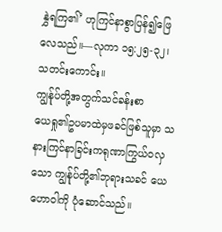နွှဲရကြ၏’ ဟုကြင်နာစွာပြန်၍ဖြေလေသည်။—လုကာ ၁၅:၂၅-၃၂၊ သတင်းကောင်း။
ကျွန်ုပ်တို့အတွက်သင်ခန်းစာ
ယေရှု၏ဥပမာထဲမှဖခင်ဖြစ်သူမှာ သနားကြင်နာခြင်းကရုဏာကြွယ်ဝလှသော ကျွန်ုပ်တို့၏ဘုရားသခင် ယေဟောဝါကို ပုံဆောင်သည်။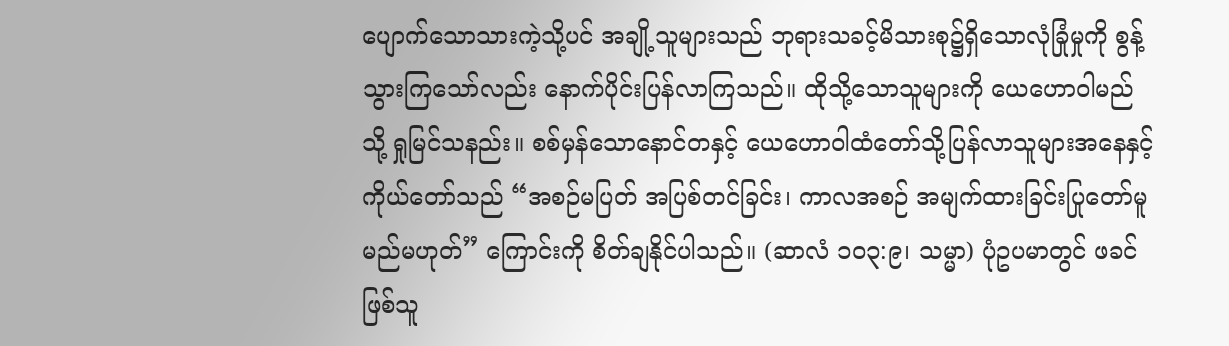ပျောက်သောသားကဲ့သို့ပင် အချို့သူများသည် ဘုရားသခင့်မိသားစု၌ရှိသောလုံခြုံမှုကို စွန့်သွားကြသော်လည်း နောက်ပိုင်းပြန်လာကြသည်။ ထိုသို့သောသူများကို ယေဟောဝါမည်သို့ ရှုမြင်သနည်း။ စစ်မှန်သောနောင်တနှင့် ယေဟောဝါထံတော်သို့ပြန်လာသူများအနေနှင့် ကိုယ်တော်သည် “အစဉ်မပြတ် အပြစ်တင်ခြင်း၊ ကာလအစဉ် အမျက်ထားခြင်းပြုတော်မူမည်မဟုတ်” ကြောင်းကို စိတ်ချနိုင်ပါသည်။ (ဆာလံ ၁၀၃:၉၊ သမ္မာ) ပုံဥပမာတွင် ဖခင်ဖြစ်သူ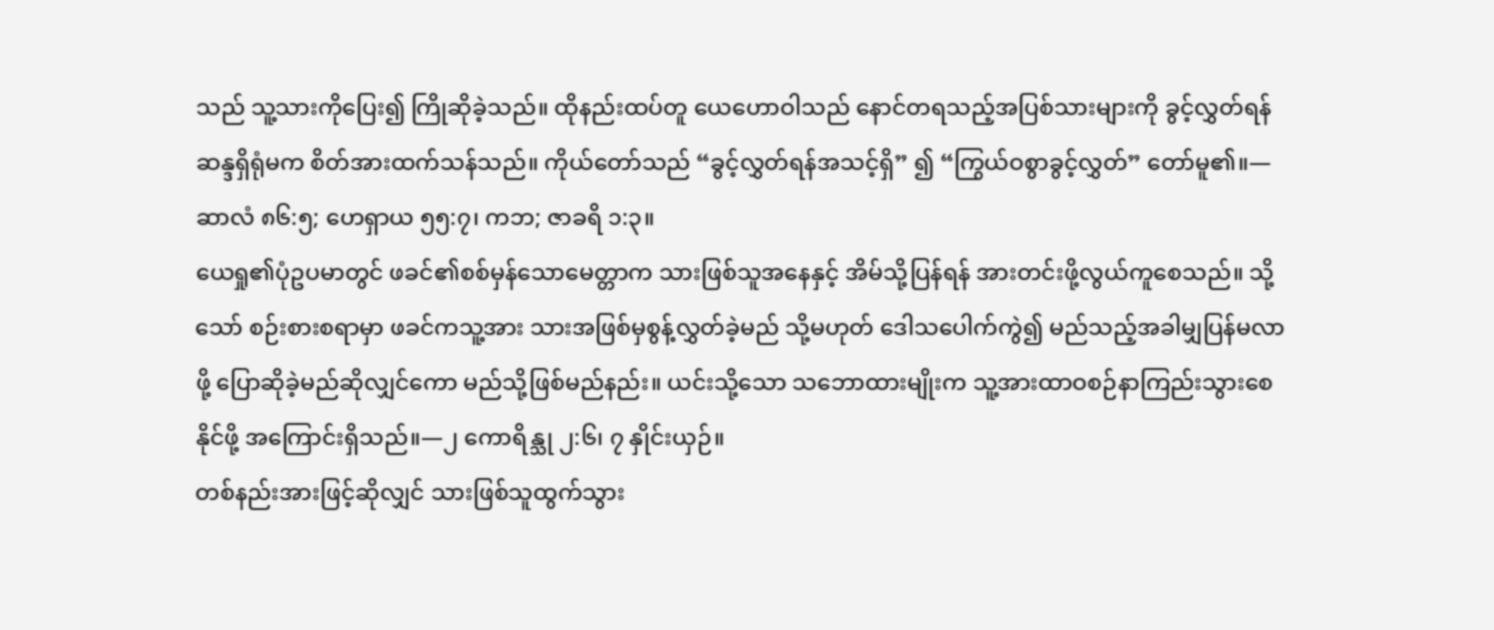သည် သူ့သားကိုပြေး၍ ကြိုဆိုခဲ့သည်။ ထိုနည်းထပ်တူ ယေဟောဝါသည် နောင်တရသည့်အပြစ်သားများကို ခွင့်လွှတ်ရန်ဆန္ဒရှိရုံမက စိတ်အားထက်သန်သည်။ ကိုယ်တော်သည် “ခွင့်လွှတ်ရန်အသင့်ရှိ” ၍ “ကြွယ်ဝစွာခွင့်လွှတ်” တော်မူ၏။—ဆာလံ ၈၆:၅; ဟေရှာယ ၅၅:၇၊ ကဘ; ဇာခရိ ၁:၃။
ယေရှု၏ပုံဥပမာတွင် ဖခင်၏စစ်မှန်သောမေတ္တာက သားဖြစ်သူအနေနှင့် အိမ်သို့ပြန်ရန် အားတင်းဖို့လွယ်ကူစေသည်။ သို့သော် စဉ်းစားစရာမှာ ဖခင်ကသူ့အား သားအဖြစ်မှစွန့်လွှတ်ခဲ့မည် သို့မဟုတ် ဒေါသပေါက်ကွဲ၍ မည်သည့်အခါမျှပြန်မလာဖို့ ပြောဆိုခဲ့မည်ဆိုလျှင်ကော မည်သို့ဖြစ်မည်နည်း။ ယင်းသို့သော သဘောထားမျိုးက သူ့အားထာဝစဉ်နာကြည်းသွားစေနိုင်ဖို့ အကြောင်းရှိသည်။—၂ ကောရိန္သု ၂:၆၊ ၇ နှိုင်းယှဉ်။
တစ်နည်းအားဖြင့်ဆိုလျှင် သားဖြစ်သူထွက်သွား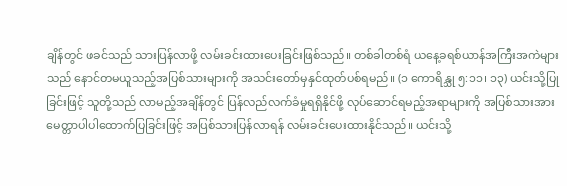ချိန်တွင် ဖခင်သည် သားပြန်လာဖို့ လမ်းခင်းထားပေးခြင်းဖြစ်သည်။ တစ်ခါတစ်ရံ ယနေ့ခရစ်ယာန်အကြီးအကဲများသည် နောင်တမယူသည့်အပြစ်သားများကို အသင်းတော်မှနှင်ထုတ်ပစ်ရမည်။ (၁ ကောရိန္သု ၅:၁၁၊ ၁၃) ယင်းသို့ပြုခြင်းဖြင့် သူတို့သည် လာမည့်အချိန်တွင် ပြန်လည်လက်ခံမှုရရှိနိုင်ဖို့ လုပ်ဆောင်ရမည့်အရာများကို အပြစ်သားအားမေတ္တာပါပါထောက်ပြခြင်းဖြင့် အပြစ်သားပြန်လာရန် လမ်းခင်းပေးထားနိုင်သည်။ ယင်းသို့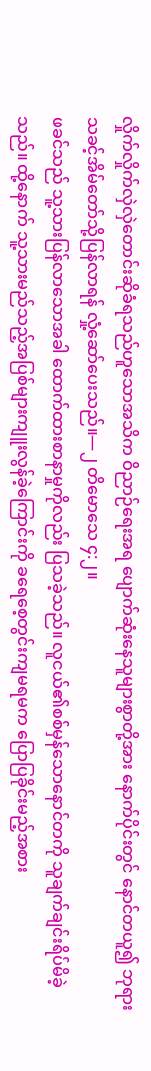လှိုက်လှိုက်လှဲလှဲတောင်းဆိုခံရသည်ဟူသောအသိက ဝိညာဉ်ရေးအရ ပျောက်ဆုံးနေသူများစွာတို့အား နောက်ပိုင်းတွင် နောင်တယူ၍ ဘုရားသခင့်အိမ်တော်သို့ပြန်လာရန် လှုံ့ဆော်ပေးသည်။—၂ တိမောသေ ၄:၂။
ဖခင်သည် သူ့သားပြန်လာသောအခါ ထောက်ထားစာနာမှုကိုလည်း ပြသခဲ့သည်။ လူငယ်၏စစ်မှန်သောနောင်တကို သူချက်ချင်းရိပ်မိခဲ့သည်။ ထို့နောက် သူ့သားမည်သည့်အပြစ်များကျူးလွန်ခဲ့ကြောင်းကို ခရေစေ့တွင်းကျမရမက ပြောပြခိုင်းမည့်အစား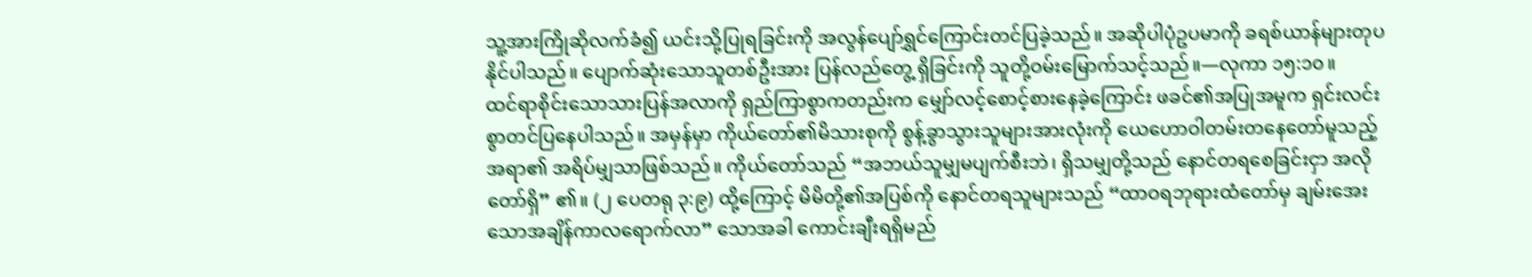သူ့အားကြိုဆိုလက်ခံ၍ ယင်းသို့ပြုရခြင်းကို အလွန်ပျော်ရွှင်ကြောင်းတင်ပြခဲ့သည်။ အဆိုပါပုံဥပမာကို ခရစ်ယာန်များတုပနိုင်ပါသည်။ ပျောက်ဆုံးသောသူတစ်ဦးအား ပြန်လည်တွေ့ ရှိခြင်းကို သူတို့ဝမ်းမြောက်သင့်သည်။—လုကာ ၁၅:၁၀။
ထင်ရာစိုင်းသောသားပြန်အလာကို ရှည်ကြာစွာကတည်းက မျှော်လင့်စောင့်စားနေခဲ့ကြောင်း ဖခင်၏အပြုအမူက ရှင်းလင်းစွာတင်ပြနေပါသည်။ အမှန်မှာ ကိုယ်တော်၏မိသားစုကို စွန့်ခွာသွားသူများအားလုံးကို ယေဟောဝါတမ်းတနေတော်မူသည့်အရာ၏ အရိပ်မျှသာဖြစ်သည်။ ကိုယ်တော်သည် “အဘယ်သူမျှမပျက်စီးဘဲ၊ ရှိသမျှတို့သည် နောင်တရစေခြင်းငှာ အလိုတော်ရှိ” ၏။ (၂ ပေတရု ၃:၉) ထို့ကြောင့် မိမိတို့၏အပြစ်ကို နောင်တရသူများသည် “ထာဝရဘုရားထံတော်မှ ချမ်းအေးသောအချိန်ကာလရောက်လာ” သောအခါ ကောင်းချီးရရှိမည်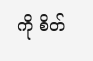ကို စိတ်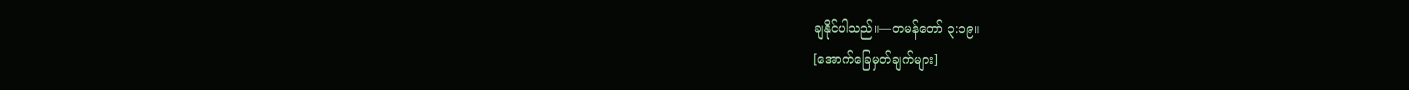ချနိုင်ပါသည်။—တမန်တော် ၃:၁၉။
[အောက်ခြေမှတ်ချက်များ]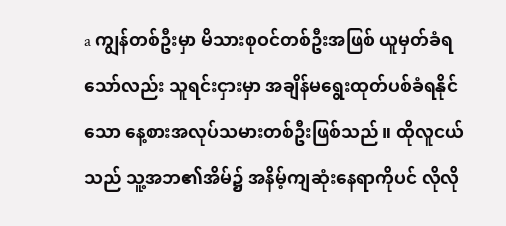a ကျွန်တစ်ဦးမှာ မိသားစုဝင်တစ်ဦးအဖြစ် ယူမှတ်ခံရသော်လည်း သူရင်းငှားမှာ အချိန်မရွေးထုတ်ပစ်ခံရနိုင်သော နေ့စားအလုပ်သမားတစ်ဦးဖြစ်သည်။ ထိုလူငယ်သည် သူ့အဘ၏အိမ်၌ အနိမ့်ကျဆုံးနေရာကိုပင် လိုလို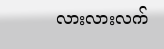လားလားလက်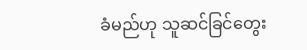ခံမည်ဟု သူဆင်ခြင်တွေး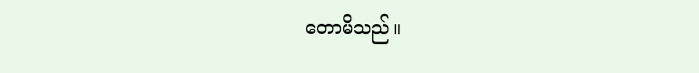တောမိသည်။